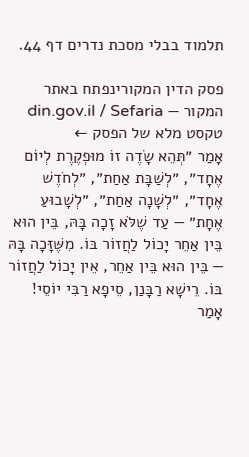תלמוד בבלי מסכת נדרים דף 44.

פסק הדין המקורינפתח באתר המקור — din.gov.il / Sefaria
טקסט מלא של הפסק ←
אָמַר ״תְּהֵא שָׂדֶה זוֹ מוּפְקֶרֶת לְיוֹם אֶחָד״, ״לְשַׁבָּת אַחַת״, ״לְחֹדֶשׁ אֶחָד״, ״לְשָׁנָה אַחַת״, ״לְשָׁבוּעַ אֶחָת״ — עַד שֶׁלֹּא זָכָה בָּהּ, בֵּין הוּא בֵּין אַחֵר יָכוֹל לַחֲזוֹר בּוֹ. מִשֶּׁזָּכָה בָּהּ — בֵּין הוּא בֵּין אַחֵר, אֵין יָכוֹל לַחֲזוֹר בּוֹ. רֵישָׁא רַבָּנַן, סֵיפָא רַבִּי יוֹסֵי! אָמַר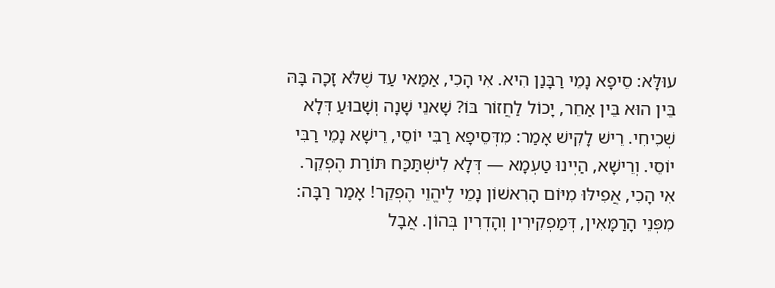עוּלָּא: סֵיפָא נָמֵי רַבָּנַן הִיא. אִי הָכִי, אַמַּאי עַד שֶׁלֹּא זָכָה בָּהּ בֵּין הוּא בֵּין אַחֵר, יָכוֹל לַחֲזוֹר בּוֹ? שָׁאנֵי שָׁנָה וְשָׁבוּעַ דְּלָא שְׁכִיחִי. רֵישׁ לָקִישׁ אָמַר: מִדְּסֵיפָא רַבִּי יוֹסֵי, רֵישָׁא נָמֵי רַבִּי יוֹסֵי. וְרֵישָׁא, הַיְינוּ טַעְמָא — דְּלָא לִישְׁתַּכַּח תּוֹרַת הֶפְקֵר. אִי הָכִי, אֲפִילּוּ מִיּוֹם הָרִאשׁוֹן נָמֵי לֶיהֱוֵי הֶפְקֵר! אָמַר רַבָּה: מִפְּנֵי הָרַמָּאִין, דְּמַפְקִירִין וְהָדְרִין בְּהוֹן. אֲבָל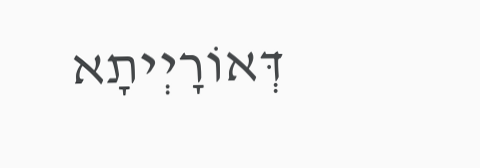דְּאוֹרָיְיתָא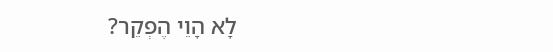לָא הָוֵי הֶפְקֵר?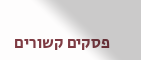פסקים קשורים